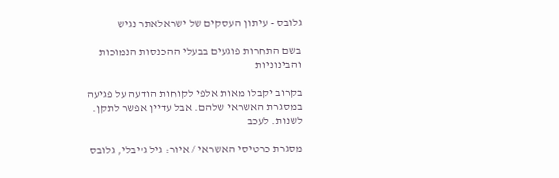גלובס - עיתון העסקים של ישראלאתר נגיש

בשם התחרות פוגעים בבעלי ההכנסות הנמוכות והבינוניות

בקרוב יקבלו מאות אלפי לקוחות הודעה על פגיעה במסגרת האשראי שלהם. אבל עדיין אפשר לתקן. לשנות. לעכב

מסגרת כרטיסי האשראי / איור: גיל ג'יבלי, גלובס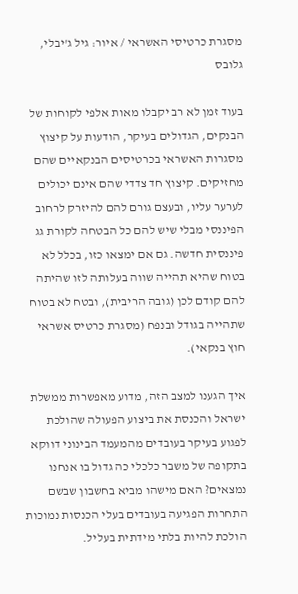מסגרת כרטיסי האשראי / איור: גיל ג'יבלי, גלובס

בעוד זמן לא רב יקבלו מאות אלפי לקוחות של הבנקים, הגדולים בעיקר, הודעות על קיצוץ מסגרות האשראי בכרטיסים הבנקאיים שהם מחזיקים. קיצוץ חד צדדי שהם אינם יכולים לערער עליו, ובעצם גורם להם להיזרק לרחוב הפיננסי מבלי שיש להם כל הבטחה לקורת גג פיננסית חדשה. גם אם ימצאו כזו, בכלל לא בטוח שהיא תהייה שווה בעלותה לזו שהיתה להם קודם לכן (גובה הריבית), ובטח לא בטוח שתהייה בגודל ובנפח (מסגרת כרטיס אשראי חוץ בנקאי).

איך הגענו למצב הזה, מדוע מאפשרות ממשלת ישראל והכנסת את ביצוע הפעולה שהולכת לפגוע בעיקר בעובדים מהמעמד הבינוני דווקא בתקופה של משבר כלכלי כה גדול בו אנחנו נמצאים? האם מישהו מביא בחשבון שבשם התחרות הפגיעה בעובדים בעלי הכנסות נמוכות הולכת להיות בלתי מידתית בעליל.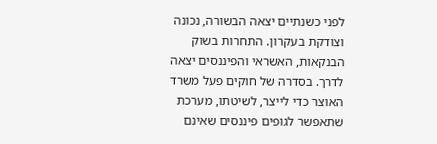לפני כשנתיים יצאה הבשורה, נכונה וצודקת בעקרון. התחרות בשוק הבנקאות, האשראי והפיננסים יצאה לדרך. בסדרה של חוקים פעל משרד האוצר כדי לייצר, לשיטתו, מערכת שתאפשר לגופים פיננסים שאינם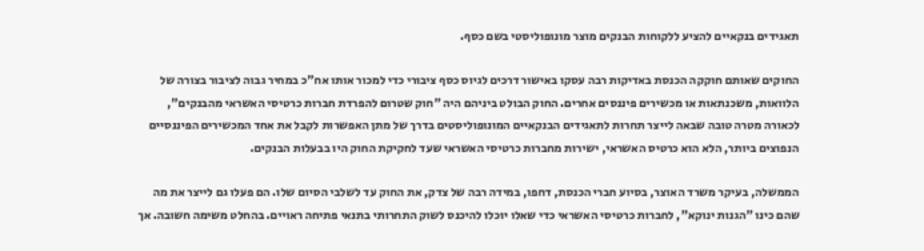תאגידים בנקאיים להציע ללקוחות הבנקים מוצר מונופוליסטי בשם כסף.

החוקים שאותם חוקקה הכנסת באדיקות רבה עסקו באישור דרכים לגיוס כסף ציבורי כדי למכור אותו אח"כ במחיר גבוה לציבור בצורה של הלוואות, משכנתאות או מכשירים פיננסים אחרים. החוק הבולט ביניהם היה "חוק שטרום להפרדת חברות כרטיסי האשראי מהבנקים", לכאורה מטרה טובה שבאה לייצר תחרות לתאגידים הבנקאיים המונופוליסטים בדרך של מתן האפשרות לקבל את אחד המכשירים הפיננסיים הנפוצים ביותר, הלא הוא כרטיס האשראי, ישירות מחברות כרטיסי האשראי שעד לחקיקת החוק היו בבעלות הבנקים.

הממשלה, בעיקר משרד האוצר, בסיוע חברי הכנסת, דחפו, במידה רבה של צדק, את החוק עד לשלבי הסיום שלו. הם פעלו גם לייצר את מה שהם כינו "הגנות ינוקא", לחברות כרטיסי האשראי כדי שאלו יוכלו להיכנס לשוק התחרותי בתנאי פתיחה ראויים. בהחלט משימה חשובה. אך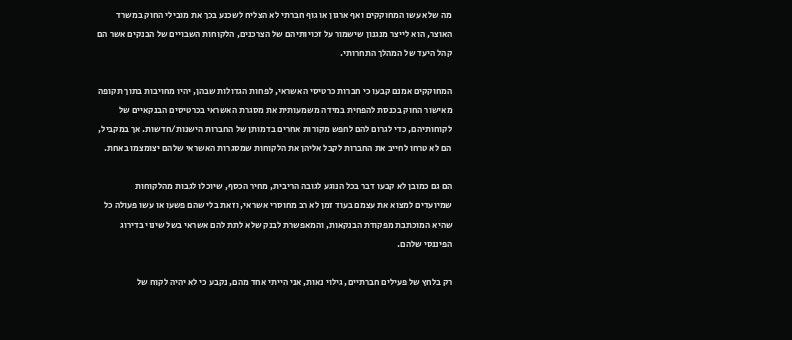מה שלא עשו המחוקקים ואף ארגון או גוף חברתי לא הצליח לשכנע בכך את מובילי החוק במשרד האוצר, הוא לייצר מנגנון שישמור על זכויותיהם של הצרכנים, הלקוחות השבויים של הבנקים אשר הם קהל היעד של המהלך התחרותי.

המחוקקים אמנם קבעו כי חברות כרטיסי האשראי, לפחות הגדולות שבהן, יהיו מחויבות בתוך תקופה מאישור החוק בכנסת להפחית במידה משמעותית את מסגרת האשראי בכרטיסים הבנקאיים של לקוחותיהם, כדי לגרום להם לחפש מקורות אחרים בדמותן של החברות הישנות/חדשות. אך במקביל, הם לא טרחו לחייב את החברות לקבל אליהן את הלקוחות שמסגרות האשראי שלהם יצומצמו באחת.

הם גם כמובן לא קבעו דבר בכל הנוגע לגובה הריבית, מחיר הכסף, שיוכלו לגבות מהלקוחות שמיועדים למצוא את עצמם בעוד זמן לא רב מחוסרי אשראי, וזאת בלי שהם פשעו או עשו פעולה כל שהיא המוכתבת מפקודת הבנקאות, והמאפשרת לבנק שלא לתת להם אשראי בשל שינוי בדירוג הפיננסי שלהם.

רק בלחץ של פעילים חברתיים, גילוי נאות, אני הייתי אחד מהם, נקבע כי לא יהיה לקוח של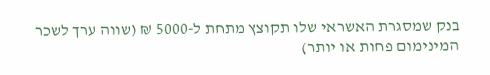בנק שמסגרת האשראי שלו תקוצץ מתחת ל-5000 ₪ (שווה ערך לשכר המינימום פחות או יותר)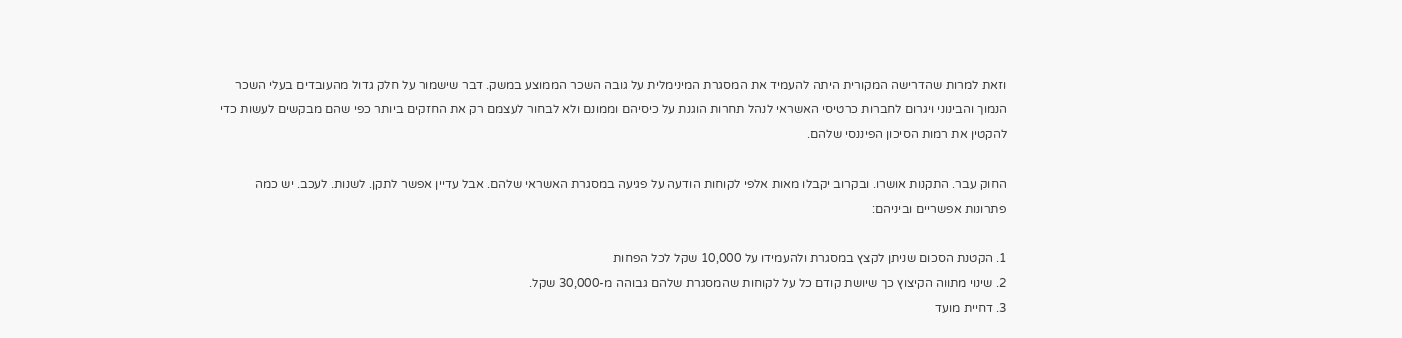וזאת למרות שהדרישה המקורית היתה להעמיד את המסגרת המינימלית על גובה השכר הממוצע במשק. דבר שישמור על חלק גדול מהעובדים בעלי השכר הנמוך והבינוני ויגרום לחברות כרטיסי האשראי לנהל תחרות הוגנת על כיסיהם וממונם ולא לבחור לעצמם רק את החזקים ביותר כפי שהם מבקשים לעשות כדי להקטין את רמות הסיכון הפיננסי שלהם.

החוק עבר. התקנות אושרו. ובקרוב יקבלו מאות אלפי לקוחות הודעה על פגיעה במסגרת האשראי שלהם. אבל עדיין אפשר לתקן. לשנות. לעכב. יש כמה פתרונות אפשריים וביניהם:

1. הקטנת הסכום שניתן לקצץ במסגרת ולהעמידו על 10,000 שקל לכל הפחות
2. שינוי מתווה הקיצוץ כך שיושת קודם כל על לקוחות שהמסגרת שלהם גבוהה מ-30,000 שקל.
3. דחיית מועד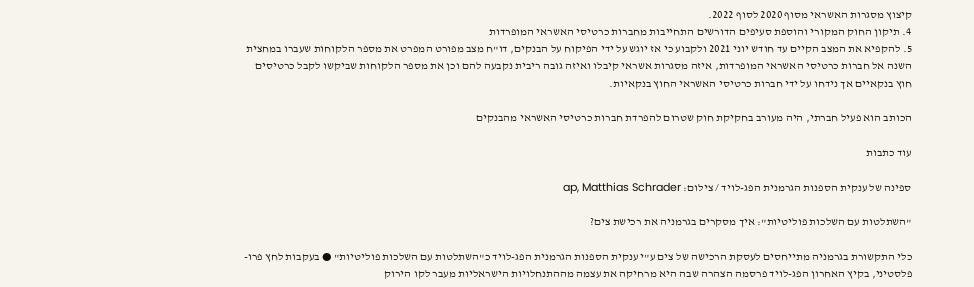קיצוץ מסגרות האשראי מסוף 2020 לסוף 2022.
4. תיקון החוק המקורי והוספת סעיפים הדורשים התחייבות מחברות כרטיסי האשראי המופרדות
5. להקפיא את המצב הקיים עד חודש יוני 2021 ולקבוע כי אז יוגש על ידי הפיקוח על הבנקים, דו"ח מצב מפורט המפרט את מספר הלקוחות שעברו במחצית השנה אל חברות כרטיסי האשראי המופרדות, איזה מסגרות אשראי קיבלו ואיזה גובה ריבית נקבעה להם וכן את מספר הלקוחות שביקשו לקבל כרטיסים חוץ בנקאיים אך נידחו על ידי חברות כרטיסי האשראי החוץ בנקאיות.

הכותב הוא פעיל חברתי, היה מעורב בחקיקת חוק שטרום להפרדת חברות כרטיסי האשראי מהבנקים

עוד כתבות

ספינה של ענקית הספנות הגרמנית הפג-לויד / צילום: ap, Matthias Schrader

"השתלטות עם השלכות פוליטיות": איך מסקרים בגרמניה את רכישת צים?

כלי התקשורת בגרמניה מתייחסים לעסקת הרכישה של צים ע"י ענקית הספנות הגרמנית הפג-לויד כ"השתלטות עם השלכות פוליטיות" ● בעקבות לחץ פרו-פלסטיני, בקיץ האחרון הפג-לויד פרסמה הצהרה שבה היא מרחיקה את עצמה מההתנחלויות הישראליות מעבר לקו הירוק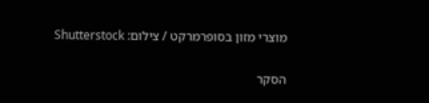מוצרי מזון בסופרמרקט / צילום: Shutterstock

הסקר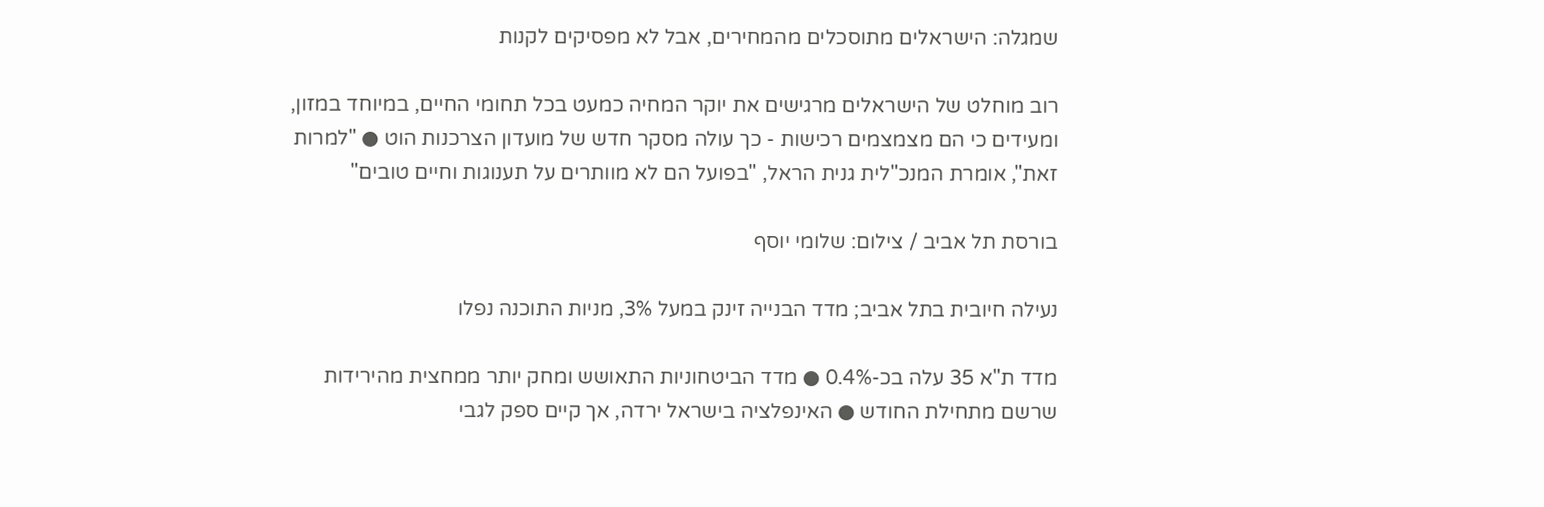שמגלה: הישראלים מתוסכלים מהמחירים, אבל לא מפסיקים לקנות

רוב מוחלט של הישראלים מרגישים את יוקר המחיה כמעט בכל תחומי החיים, במיוחד במזון, ומעידים כי הם מצמצמים רכישות - כך עולה מסקר חדש של מועדון הצרכנות הוט ● "למרות זאת", אומרת המנכ"לית גנית הראל, "בפועל הם לא מוותרים על תענוגות וחיים טובים"

בורסת תל אביב / צילום: שלומי יוסף

נעילה חיובית בתל אביב; מדד הבנייה זינק במעל 3%, מניות התוכנה נפלו

מדד ת"א 35 עלה בכ-0.4% ● מדד הביטחוניות התאושש ומחק יותר ממחצית מהירידות שרשם מתחילת החודש ● האינפלציה בישראל ירדה, אך קיים ספק לגבי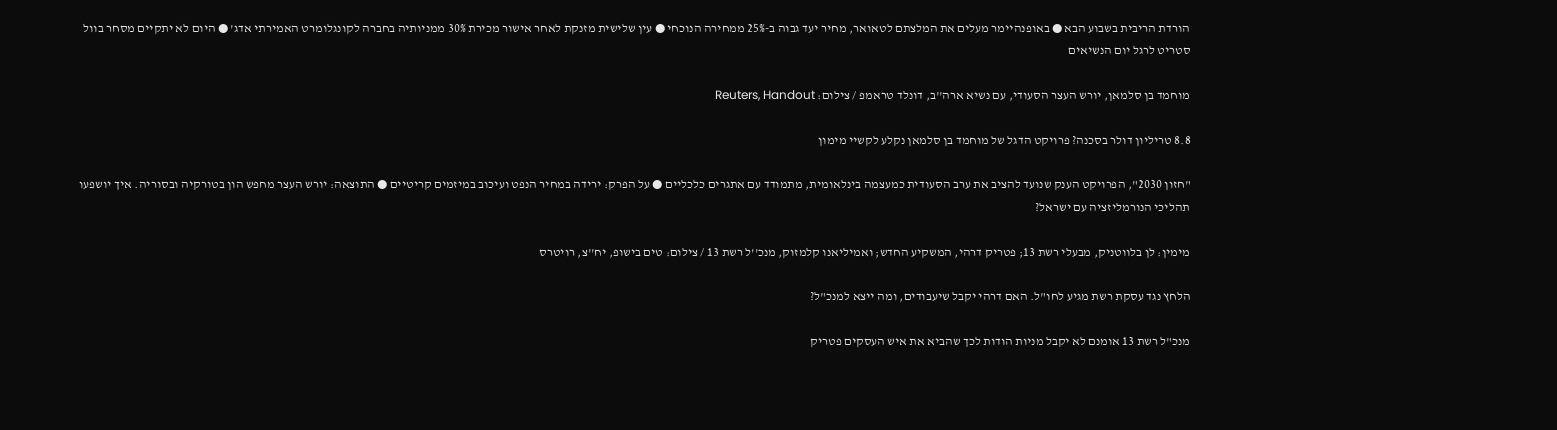הורדת הריבית בשבוע הבא ● באופנהיימר מעלים את המלצתם לטאואר, מחיר יעד גבוה ב-25% ממחירה הנוכחי ● עין שלישית מזנקת לאחר אישור מכירת 30% ממניותיה בחברה לקונגלומרט האמירתי אדג' ● היום לא יתקיים מסחר בוול סטריט לרגל יום הנשיאים

מוחמד בן סלמאן, יורש העצר הסעודי, עם נשיא ארה''ב, דונלד טראמפ / צילום: Reuters, Handout

8.8 טריליון דולר בסכנה? פרויקט הדגל של מוחמד בן סלמאן נקלע לקשיי מימון

"חזון 2030", הפרויקט הענק שנועד להציב את ערב הסעודית כמעצמה בינלאומית, מתמודד עם אתגרים כלכליים ● על הפרק: ירידה במחיר הנפט ועיכוב במיזמים קריטיים ● התוצאה: יורש העצר מחפש הון בטורקיה ובסוריה. איך יושפעו תהליכי הנורמליזציה עם ישראל?

מימין: לן בלווטניק, מבעלי רשת 13; פטריק דרהי, המשקיע החדש; ואמיליאנו קלמזוק, מנכ''ל רשת 13 / צילום: טים בישופ, יח''צ, רויטרס

הלחץ נגד עסקת רשת מגיע לחו"ל. האם דרהי יקבל שיעבודים, ומה ייצא למנכ"ל?

מנכ"ל רשת 13 אומנם לא יקבל מניות הודות לכך שהביא את איש העסקים פטריק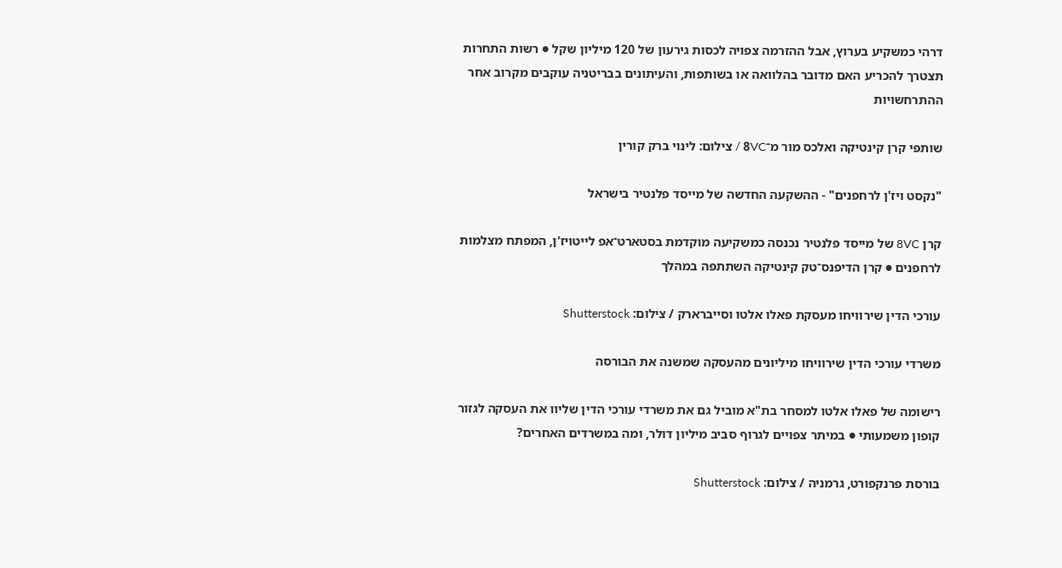דרהי כמשקיע בערוץ, אבל ההזרמה צפויה לכסות גירעון של 120 מיליון שקל ● רשות התחרות תצטרך להכריע האם מדובר בהלוואה או בשותפות, והעיתונים בבריטניה עוקבים מקרוב אחר ההתרחשויות

שותפי קרן קינטיקה ואלכס מור מ־8VC / צילום: לינוי ברק קורין

"נקסט ויז'ן לרחפנים" - ההשקעה החדשה של מייסד פלנטיר בישראל

קרן 8VC של מייסד פלנטיר נכנסה כמשקיעה מוקדמת בסטארט־אפ לייטויז'ן, המפתח מצלמות לרחפנים ● קרן הדיפנס־טק קינטיקה השתתפה במהלך

עורכי הדין שירוויחו מעסקת פאלו אלטו וסייברארק / צילום: Shutterstock

משרדי עורכי הדין שירוויחו מיליונים מהעסקה שמשנה את הבורסה

רישומה של פאלו אלטו למסחר בת"א מוביל גם את משרדי עורכי הדין שליוו את העסקה לגזור קופון משמעותי ● במיתר צפויים לגרוף סביב מיליון דולר, ומה במשרדים האחרים?

בורסת פרנקפורט, גרמניה / צילום: Shutterstock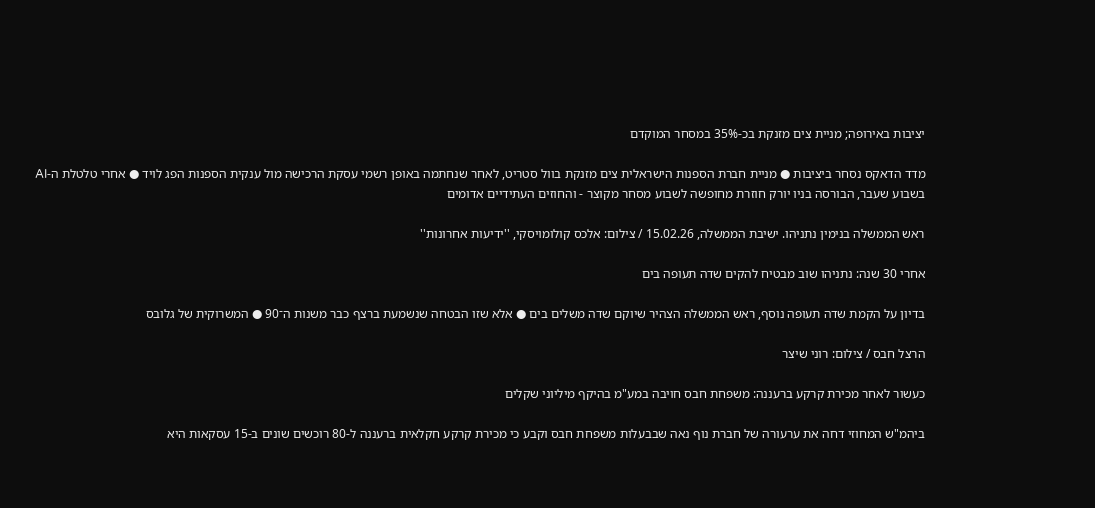יציבות באירופה; מניית צים מזנקת בכ-35% במסחר המוקדם

מדד הדאקס נסחר ביציבות ● מניית חברת הספנות הישראלית צים מזנקת בוול סטריט, לאחר שנחתמה באופן רשמי עסקת הרכישה מול ענקית הספנות הפג לויד ● אחרי טלטלת ה-AI בשבוע שעבר, הבורסה בניו יורק חוזרת מחופשה לשבוע מסחר מקוצר - והחוזים העתידיים אדומים

ראש הממשלה בנימין נתניהו. ישיבת הממשלה, 15.02.26 / צילום: אלכס קולומויסקי, ''ידיעות אחרונות''

אחרי 30 שנה: נתניהו שוב מבטיח להקים שדה תעופה בים

בדיון על הקמת שדה תעופה נוסף, ראש הממשלה הצהיר שיוקם שדה משלים בים ● אלא שזו הבטחה שנשמעת ברצף כבר משנות ה־90 ● המשרוקית של גלובס

הרצל חבס / צילום: רוני שיצר

כעשור לאחר מכירת קרקע ברעננה: משפחת חבס חויבה במע"מ בהיקף מיליוני שקלים

ביהמ"ש המחוזי דחה את ערעורה של חברת נוף נאה שבבעלות משפחת חבס וקבע כי מכירת קרקע חקלאית ברעננה ל-80 רוכשים שונים ב-15 עסקאות היא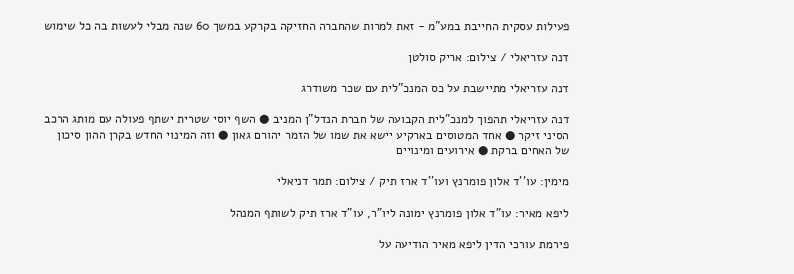פעילות עסקית החייבת במע"מ - זאת למרות שהחברה החזיקה בקרקע במשך 60 שנה מבלי לעשות בה כל שימוש

דנה עזריאלי / צילום: אריק סולטן

דנה עזריאלי מתיישבת על כס המנכ"לית עם שכר משודרג

דנה עזריאלי תהפוך למנכ"לית הקבועה של חברת הנדל"ן המניב ● השף יוסי שטרית ישתף פעולה עם מותג הרכב הסיני זיקר ● אחד המטוסים בארקיע יישא את שמו של הזמר יהורם גאון ● וזה המינוי החדש בקרן ההון סיכון של האחים ברקת ● אירועים ומינויים

מימין: עו''ד אלון פומרנץ ועו''ד ארז תיק / צילום: תמר דניאלי

ליפא מאיר: עו"ד אלון פומרנץ ימונה ליו"ר, עו"ד ארז תיק לשותף המנהל

פירמת עורכי הדין ליפא מאיר הודיעה על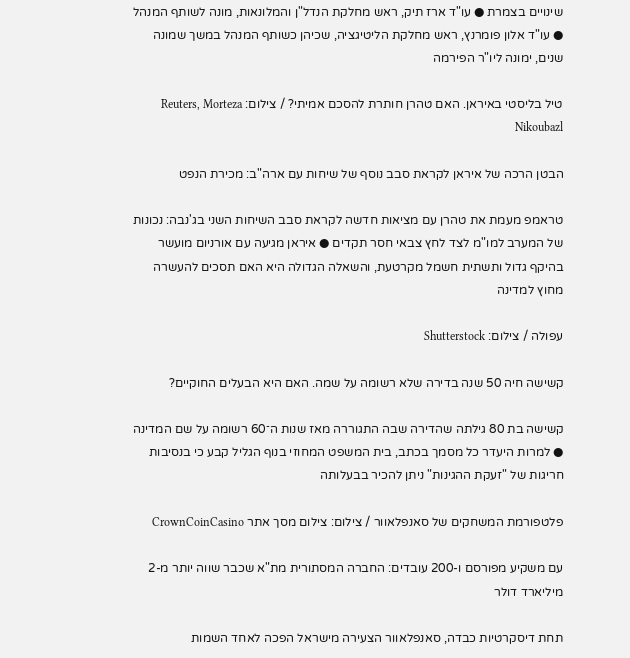שינויים בצמרת ● עו"ד ארז תיק, ראש מחלקת הנדל"ן והמלונאות, מונה לשותף המנהל ● עו"ד אלון פומרנץ, ראש מחלקת הליטיגציה, שכיהן כשותף המנהל במשך שמונה שנים, ימונה ליו"ר הפירמה

טיל בליסטי באיראן. האם טהרן חותרת להסכם אמיתי? / צילום: Reuters, Morteza Nikoubazl

הבטן הרכה של איראן לקראת סבב נוסף של שיחות עם ארה"ב: מכירת הנפט

טראמפ מעמת את טהרן עם מציאות חדשה לקראת סבב השיחות השני בג'נבה: נכונות של המערב למו"מ לצד לחץ צבאי חסר תקדים ● איראן מגיעה עם אורניום מועשר בהיקף גדול ותשתית חשמל מקרטעת, והשאלה הגדולה היא האם תסכים להעשרה מחוץ למדינה

עפולה / צילום: Shutterstock

קשישה חיה 50 שנה בדירה שלא רשומה על שמה. האם היא הבעלים החוקיים?

קשישה בת 80 גילתה שהדירה שבה התגוררה מאז שנות ה־60 רשומה על שם המדינה ● למרות היעדר כל מסמך בכתב, בית המשפט המחוזי בנוף הגליל קבע כי בנסיבות חריגות של "זעקת ההגינות" ניתן להכיר בבעלותה

פלטפורמת המשחקים של סאנפלאוור / צילום: צילום מסך אתר CrownCoinCasino

עם משקיע מפורסם ו-200 עובדים: החברה המסתורית מת"א שכבר שווה יותר מ-2 מיליארד דולר

תחת דיסקרטיות כבדה, סאנפלאוור הצעירה מישראל הפכה לאחד השמות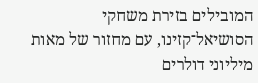המובילים בזירת משחקי הסושיאל־קזינו, עם מחזור של מאות מיליוני דולרים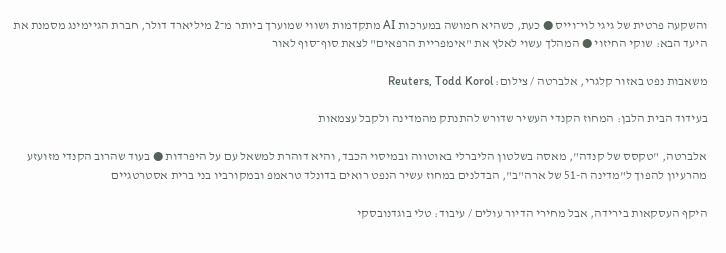והשקעה פרטית של גיגי לוי־וייס ● כעת, כשהיא חמושה במערכות AI מתקדמות ושווי שמוערך ביותר מ־2 מיליארד דולר, חברת הגיימינג מסמנת את היעד הבא: שוקי החיזוי ● המהלך עשוי לאלץ את "אימפריית הרפאים" לצאת סוף־סוף לאור

משאבות נפט באזור קלגרי, אלברטה / צילום: Reuters, Todd Korol

בעידוד הבית הלבן: המחוז הקנדי העשיר שדורש להתנתק מהמדינה ולקבל עצמאות

אלברטה, "טקסס של קנדה", מאסה בשלטון הליברלי באוטווה ובמיסוי הכבד, והיא דוהרת למשאל עם על היפרדות ● בעוד שהרוב הקנדי מזועזע מהרעיון להפוך ל"מדינה ה-51 של ארה"ב", הבדלנים במחוז עשיר הנפט רואים בדונלד טראמפ ובמקורביו בני ברית אסטרטגיים

היקף העסקאות בירידה, אבל מחירי הדיור עולים / עיבוד: טלי בוגדנובסקי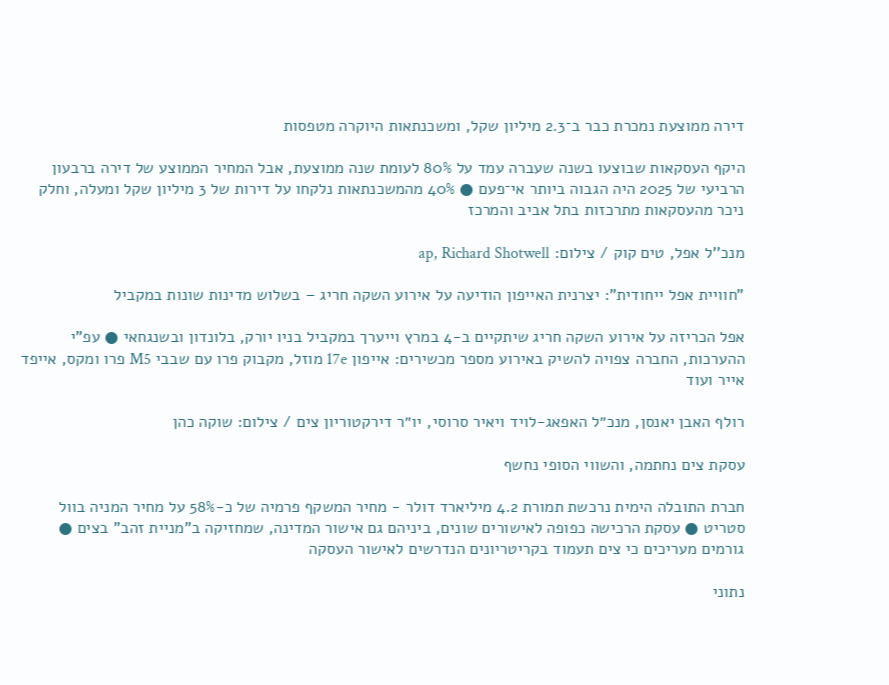דירה ממוצעת נמכרת כבר ב־2.3 מיליון שקל, ומשכנתאות היוקרה מטפסות

היקף העסקאות שבוצעו בשנה שעברה עמד על 80% לעומת שנה ממוצעת, אבל המחיר הממוצע של דירה ברבעון הרביעי של 2025 היה הגבוה ביותר אי־פעם ● 40% מהמשכנתאות נלקחו על דירות של 3 מיליון שקל ומעלה, וחלק ניכר מהעסקאות מתרכזות בתל אביב והמרכז

מנכ''ל אפל, טים קוק / צילום: ap, Richard Shotwell

"חוויית אפל ייחודית": יצרנית האייפון הודיעה על אירוע השקה חריג – בשלוש מדינות שונות במקביל

אפל הכריזה על אירוע השקה חריג שיתקיים ב-4 במרץ וייערך במקביל בניו יורק, בלונדון ובשנגחאי ● עפ"י ההערכות, החברה צפויה להשיק באירוע מספר מכשירים: אייפון 17e מוזל, מקבוק פרו עם שבבי M5 פרו ומקס, אייפד אייר ועוד

רולף האבן יאנסן, מנכ״ל האפאג-לויד ויאיר סרוסי, יו״ר דירקטוריון צים / צילום: שוקה כהן

עסקת צים נחתמה, והשווי הסופי נחשף

חברת התובלה הימית נרכשת תמורת 4.2 מיליארד דולר - מחיר המשקף פרמיה של כ-58% על מחיר המניה בוול סטריט ● עסקת הרכישה כפופה לאישורים שונים, ביניהם גם אישור המדינה, שמחזיקה ב"מניית זהב" בצים ● גורמים מעריכים כי צים תעמוד בקריטריונים הנדרשים לאישור העסקה

נתוני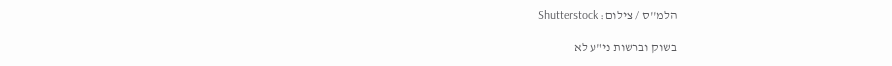הלמ''ס / צילום: Shutterstock

בשוק וברשות ני"ע לא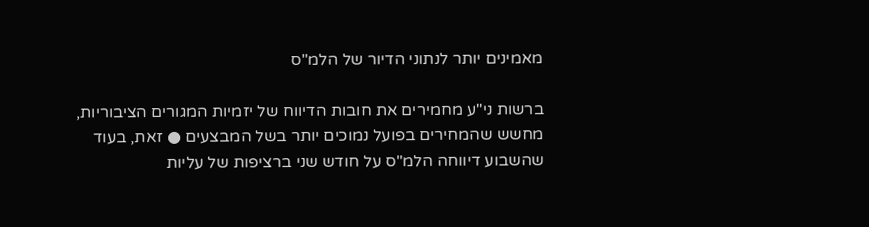מאמינים יותר לנתוני הדיור של הלמ"ס

ברשות ני"ע מחמירים את חובות הדיווח של יזמיות המגורים הציבוריות, מחשש שהמחירים בפועל נמוכים יותר בשל המבצעים ● זאת, בעוד שהשבוע דיווחה הלמ"ס על חודש שני ברציפות של עליות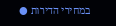במחירי הדירות ●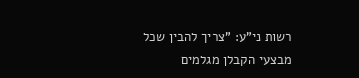רשות ני"ע: "צריך להבין שכל מבצעי הקבלן מגלמים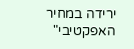ירידה במחיר האפקטיבי"